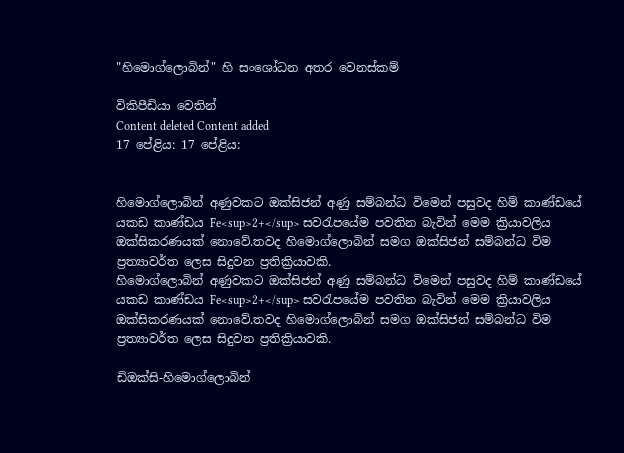"හිමොග්ලොබින්" හි සංශෝධන අතර වෙනස්කම්

විකිපීඩියා වෙතින්
Content deleted Content added
17 පේළිය: 17 පේළිය:


හිමොග්ලොබින් අණුවකට ඔක්සිජන් අණු සම්බන්ධ විමෙන් පසුවද හිම් කාණ්ඩයේ යකඩ කාණ්ඩය Fe<sup>2+</sup> සවරැපයේම පවතින බැවින් මෙම ක්‍රියාවලිය ඔක්සිකරණයක් නොවේ.තවද හිමොග්ලොබින් සමග ඔක්සිජන් සම්බන්ධ විම ප්‍රත්‍යාවර්ත ලෙස සිදුවන ප්‍රතික්‍රියාවකි.
හිමොග්ලොබින් අණුවකට ඔක්සිජන් අණු සම්බන්ධ විමෙන් පසුවද හිම් කාණ්ඩයේ යකඩ කාණ්ඩය Fe<sup>2+</sup> සවරැපයේම පවතින බැවින් මෙම ක්‍රියාවලිය ඔක්සිකරණයක් නොවේ.තවද හිමොග්ලොබින් සමග ඔක්සිජන් සම්බන්ධ විම ප්‍රත්‍යාවර්ත ලෙස සිදුවන ප්‍රතික්‍රියාවකි.

ඩිඔක්සි-හිමොග්ලොබින්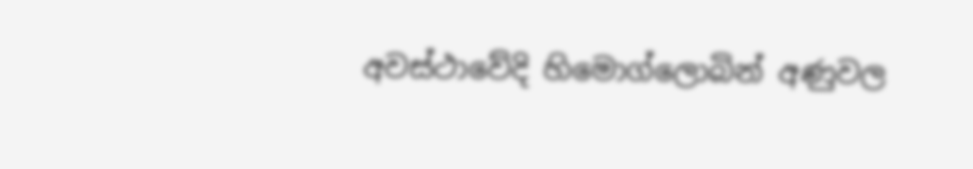අවස්ථාවේදි හිමොග්ලොබින් අණුවල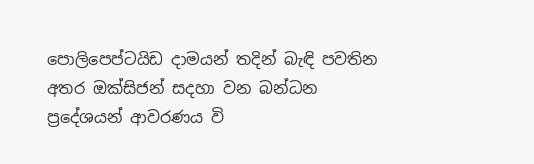පොලිපෙප්ටයිඩ දාමයන් තදින් බැඳි පවතින අතර ඔක්සිජන් සදහා වන බන්ධන ප්‍රදේශයන් ආවරණය වි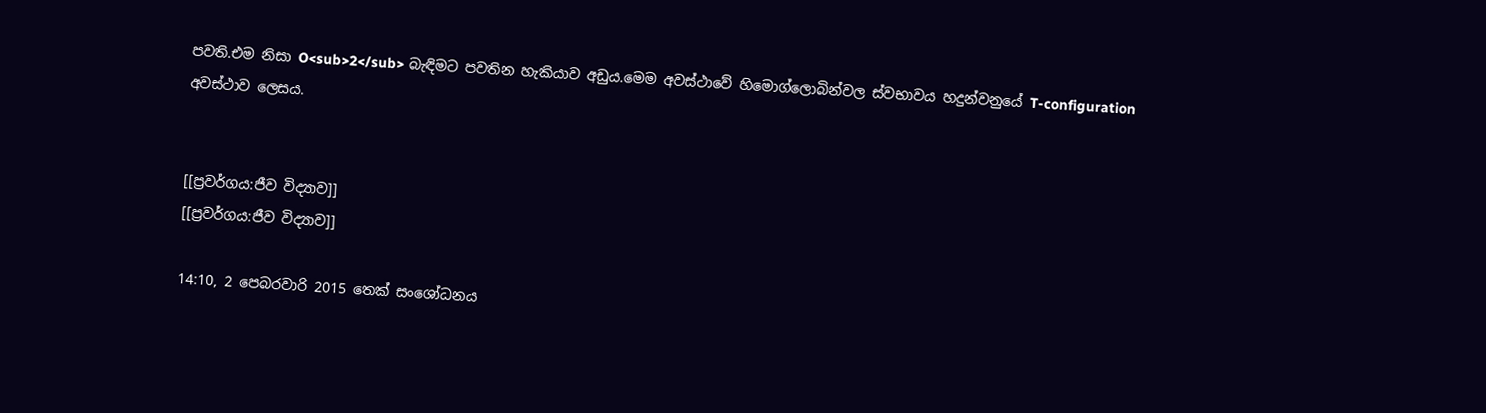පවති.එම නිසා O<sub>2</sub> බැඳිමට පවතින හැකියාව අඩුය.මෙම අවස්ථාවේ හිමොග්ලොබින්වල ස්වභාවය හදුන්වනුයේ T-configuration අවස්ථාව ලෙසය.


[[ප්‍රවර්ගය:ජීව විද්‍යාව]]
[[ප්‍රවර්ගය:ජීව විද්‍යාව]]

14:10, 2 පෙබරවාරි 2015 තෙක් සංශෝධනය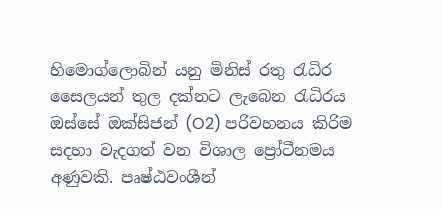හිමොග්ලොබින් යනු මිනිස් රතු රැධිර සෛලයන් තුල දක්නට ලැබෙන රැධිරය ඔස්සේ ඔක්සිජන් (O2) පරිවහනය කිරිම සදහා වැදගත් වන විශාල ප්‍රෝටීනමය අණුවකි. පෘෂ්ඨවංශීන්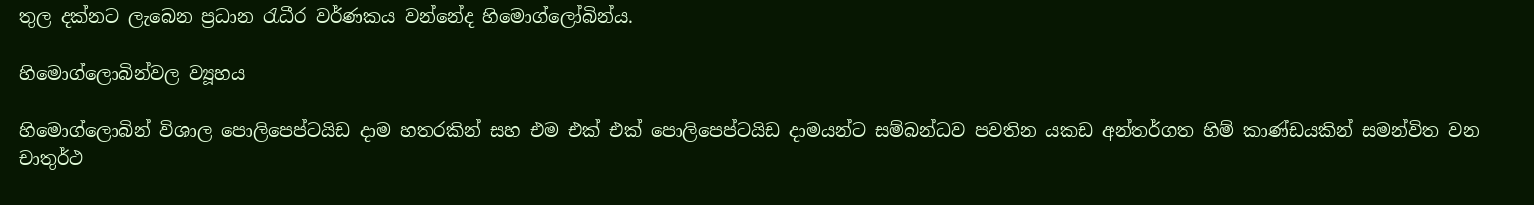තුල දක්නට ලැබෙන ප්‍රධාන රැධීර වර්ණකය වන්නේද හිමොග්ලෝබින්ය.

හිමොග්ලොබින්වල ව්‍යූහය

හිමොග්ලොබින් විශාල පොලිපෙප්ටයිඩ දාම හතරකින් සහ එම එක් එක් පොලිපෙප්ටයිඩ දාමයන්ට සම්බන්ධව පවතින යකඩ අන්තර්ගත හිම් කාණ්ඩයකින් සමන්විත වන චාතුර්ථ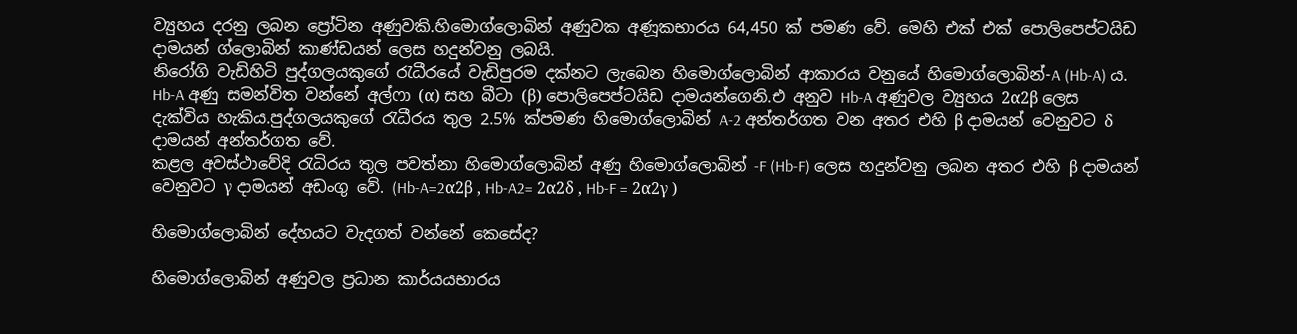ව්‍යුහය දරනු ලබන ප්‍රෝටින අණුවකි.හිමොග්ලොබින් අණුවක අණූකභාරය 64,450 ක් පමණ වේ. මෙහි එක් එක් පොලිපෙප්ටයිඩ දාමයන් ග්ලොබින් කාණ්ඩයන් ලෙස හදුන්වනු ලබයි.
නිරෝගි වැඩිහිටි පුද්ගලයකුගේ රැධීරයේ වැඩිපුරම දක්නට ලැබෙන හිමොග්ලොබින් ආකාරය වනුයේ හිමොග්ලොබින්-A (Hb-A) ය. Hb-A අණු සමන්විත වන්නේ අල්ෆා (α) සහ බීටා (β) පොලිපෙප්ටයිඩ දාමයන්ගෙනි.එ අනුව Hb-A අණුවල ව්‍යුහය 2α2β ලෙස දැක්විය හැකිය.පුද්ගලයකුගේ රැධීරය තුල 2.5% ක්පමණ හිමොග්ලොබින් A-2 අන්තර්ගත වන අතර එහි β දාමයන් වෙනුවට δ දාමයන් අන්තර්ගත වේ.
කළල අවස්ථාවේදි රැධිරය තුල පවත්නා හිමොග්ලොබින් අණු හිමොග්ලොබින් -F (Hb-F) ලෙස හදුන්වනු ලබන අතර එහි β දාමයන් වෙනුවට γ දාමයන් අඩංගු වේ. (Hb-A=2α2β , Hb-A2= 2α2δ , Hb-F = 2α2γ )

හිමොග්ලොබින් දේහයට වැදගත් වන්නේ කෙසේද?

හිමොග්ලොබින් අණුවල ප්‍රධාන කාර්යයභාරය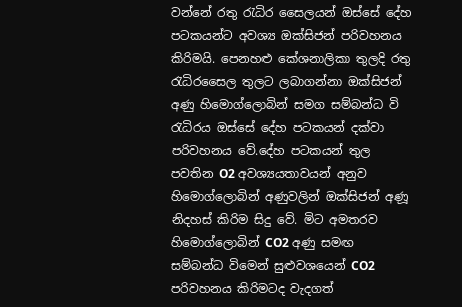වන්නේ රතු රැධිර සෛලයන් ඔස්සේ දේහ පටකයන්ට අවශ්‍ය ඔක්සිජන් පරිවහනය කිරිමයි. පෙනහළු කේශනාලිකා තුලදි රතු රැධිරසෛල තුලට ලබාගන්නා ඔක්සිජන් අණු හිමොග්ලොබින් සමග සම්බන්ධ වි රැධිරය ඔස්සේ දේහ පටකයන් දක්වා පරිවහනය වේ.දේහ පටකයන් තුල පවතින O2 අවශ්‍යයතාවයන් අනුව හිමොග්ලොබින් අණුවලින් ඔක්සිජන් අණූ නිදහස් කිරිම සිදු වේ. මිට අමතරව හිමොග්ලොබින් CO2 අණු සමඟ සම්බන්ධ විමෙන් සුළුවශයෙන් CO2 පරිවහනය කිරිමටද වැදගත්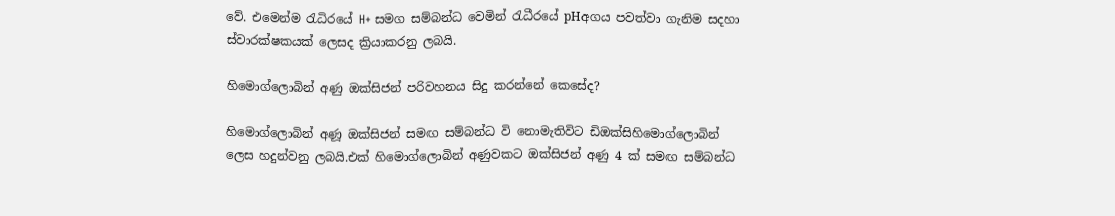වේ. එමෙන්ම රැධිරයේ H+ සමග සම්බන්ධ වෙමින් රැධීරයේ pHඅගය පවත්වා ගැනිම සදහා ස්වාරක්ෂකයක් ලෙසද ක්‍රියාකරනු ලබයි.

හිමොග්ලොබින් අණු ඔක්සිජන් පරිවහනය සිදු කරන්නේ කෙසේද?

හිමොග්ලොබින් අණූ ඔක්සිජන් සමඟ සම්බන්ධ වි නොමැතිවිට ඩිඔක්සිහිමොග්ලොබින් ලෙස හදුන්වනු ලබයි.එක් හිමොග්ලොබින් අණුවකට ඔක්සිජන් අණු 4 ක් සමඟ සම්බන්ධ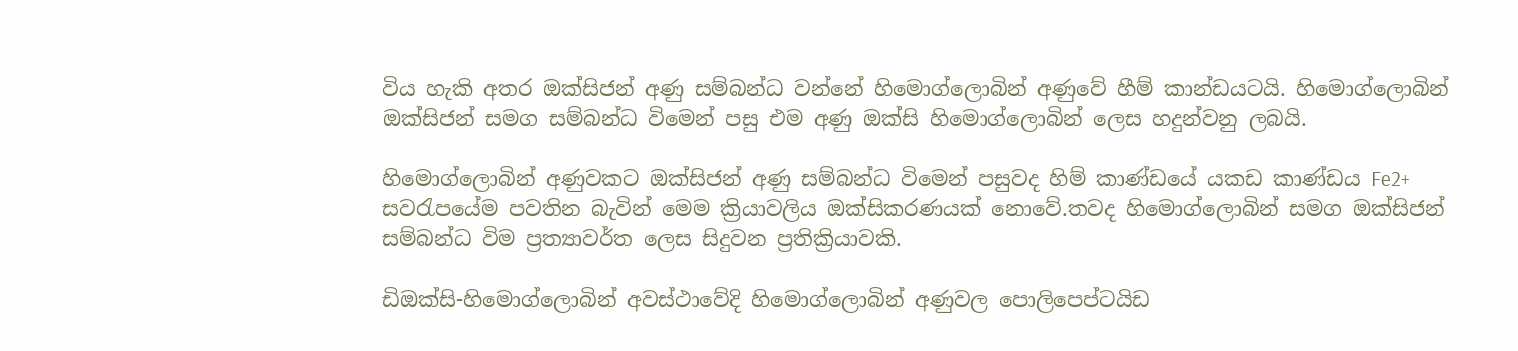විය හැකි අතර ඔක්සිජන් අණු සම්බන්ධ වන්නේ හිමොග්ලොබින් අණුවේ හීම් කාන්ඩයටයි. හිමොග්ලොබින් ඔක්සිජන් සමග සම්බන්ධ විමෙන් පසු එම අණු ඔක්සි හිමොග්ලොබින් ලෙස හදුන්වනු ලබයි.

හිමොග්ලොබින් අණුවකට ඔක්සිජන් අණු සම්බන්ධ විමෙන් පසුවද හිම් කාණ්ඩයේ යකඩ කාණ්ඩය Fe2+ සවරැපයේම පවතින බැවින් මෙම ක්‍රියාවලිය ඔක්සිකරණයක් නොවේ.තවද හිමොග්ලොබින් සමග ඔක්සිජන් සම්බන්ධ විම ප්‍රත්‍යාවර්ත ලෙස සිදුවන ප්‍රතික්‍රියාවකි.

ඩිඔක්සි-හිමොග්ලොබින් අවස්ථාවේදි හිමොග්ලොබින් අණුවල පොලිපෙප්ටයිඩ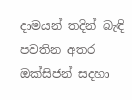දාමයන් තදින් බැඳි පවතින අතර ඔක්සිජන් සදහා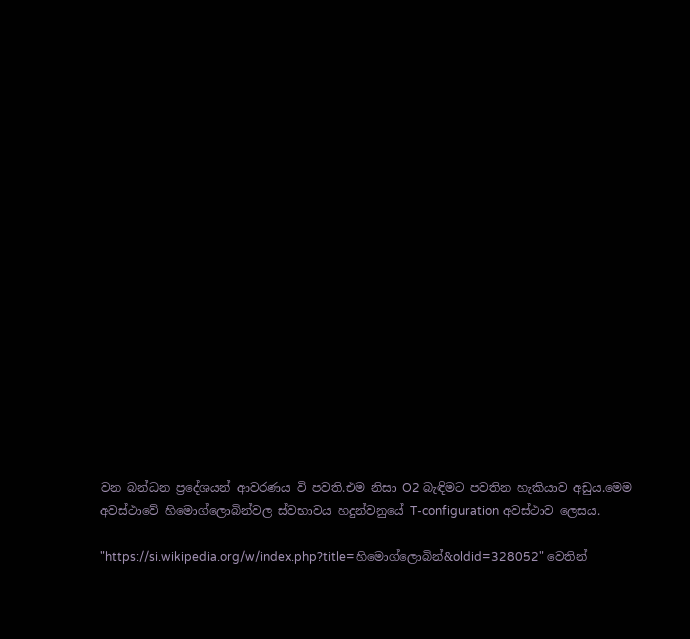වන බන්ධන ප්‍රදේශයන් ආවරණය වි පවති.එම නිසා O2 බැඳිමට පවතින හැකියාව අඩුය.මෙම අවස්ථාවේ හිමොග්ලොබින්වල ස්වභාවය හදුන්වනුයේ T-configuration අවස්ථාව ලෙසය.

"https://si.wikipedia.org/w/index.php?title=හිමොග්ලොබින්&oldid=328052" වෙතින්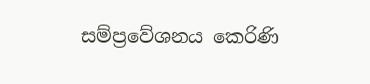සම්ප්‍රවේශනය කෙරිණි